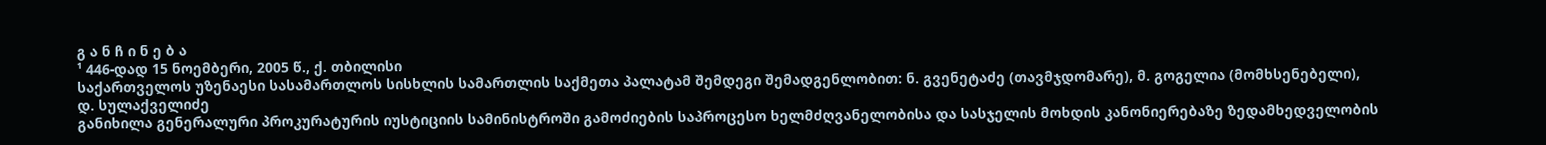გ ა ნ ჩ ი ნ ე ბ ა
¹ 446-დად 15 ნოემბერი, 2005 წ., ქ. თბილისი
საქართველოს უზენაესი სასამართლოს სისხლის სამართლის საქმეთა პალატამ შემდეგი შემადგენლობით: ნ. გვენეტაძე (თავმჯდომარე), მ. გოგელია (მომხსენებელი),
დ. სულაქველიძე
განიხილა გენერალური პროკურატურის იუსტიციის სამინისტროში გამოძიების საპროცესო ხელმძღვანელობისა და სასჯელის მოხდის კანონიერებაზე ზედამხედველობის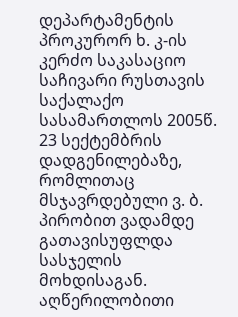დეპარტამენტის პროკურორ ხ. კ-ის კერძო საკასაციო საჩივარი რუსთავის საქალაქო სასამართლოს 2005წ. 23 სექტემბრის დადგენილებაზე, რომლითაც მსჯავრდებული ვ. ბ. პირობით ვადამდე გათავისუფლდა სასჯელის მოხდისაგან.
აღწერილობითი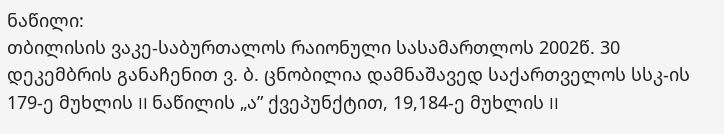ნაწილი:
თბილისის ვაკე-საბურთალოს რაიონული სასამართლოს 2002წ. 30 დეკემბრის განაჩენით ვ. ბ. ცნობილია დამნაშავედ საქართველოს სსკ-ის 179-ე მუხლის II ნაწილის „ა” ქვეპუნქტით, 19,184-ე მუხლის II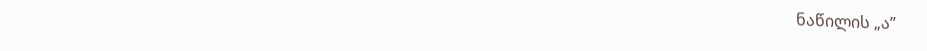ნაწილის „ა”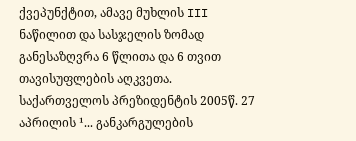ქვეპუნქტით, ამავე მუხლის III ნაწილით და სასჯელის ზომად განესაზღვრა 6 წლითა და 6 თვით თავისუფლების აღკვეთა.
საქართველოს პრეზიდენტის 2005წ. 27 აპრილის ¹... განკარგულების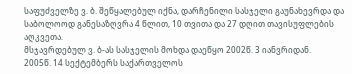საფუძველზე ვ. ბ. შეწყალებულ იქნა, დარჩენილი სასჯელი გაუნახევრდა და საბოლოოდ განესაზღვრა 4 წლით, 10 თვითა და 27 დღით თავისუფლების აღკვეთა.
მსჯავრდებულ ვ. ბ-ას სასჯელის მოხდა დაეწყო 2002წ. 3 იანვრიდან.
2005წ. 14 სექტემბერს საქართველოს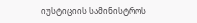იუსტიციის სამინისტროს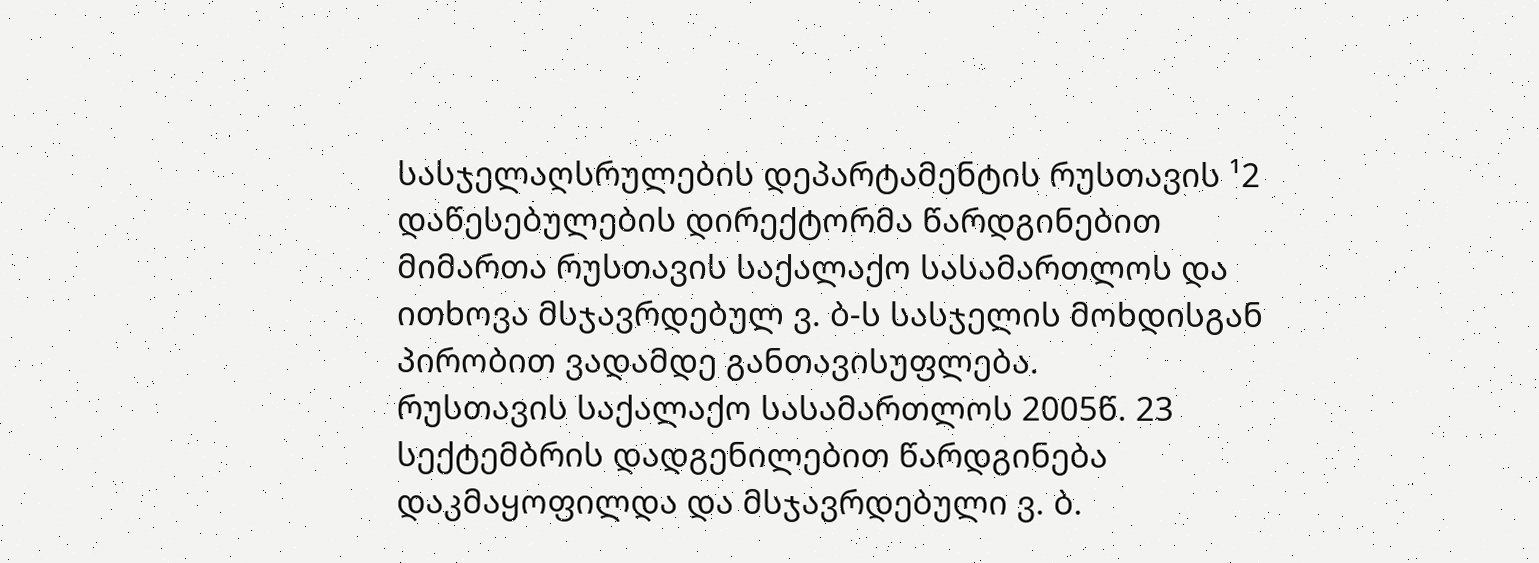სასჯელაღსრულების დეპარტამენტის რუსთავის ¹2 დაწესებულების დირექტორმა წარდგინებით მიმართა რუსთავის საქალაქო სასამართლოს და ითხოვა მსჯავრდებულ ვ. ბ-ს სასჯელის მოხდისგან პირობით ვადამდე განთავისუფლება.
რუსთავის საქალაქო სასამართლოს 2005წ. 23 სექტემბრის დადგენილებით წარდგინება დაკმაყოფილდა და მსჯავრდებული ვ. ბ.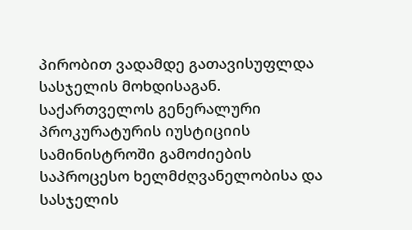პირობით ვადამდე გათავისუფლდა სასჯელის მოხდისაგან.
საქართველოს გენერალური პროკურატურის იუსტიციის სამინისტროში გამოძიების საპროცესო ხელმძღვანელობისა და სასჯელის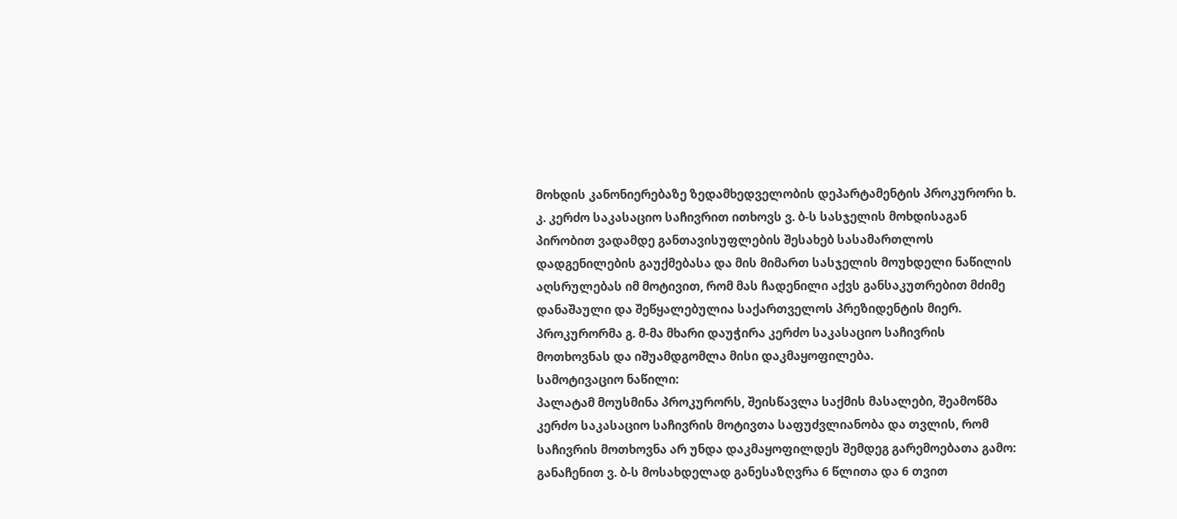მოხდის კანონიერებაზე ზედამხედველობის დეპარტამენტის პროკურორი ხ. კ. კერძო საკასაციო საჩივრით ითხოვს ვ. ბ-ს სასჯელის მოხდისაგან პირობით ვადამდე განთავისუფლების შესახებ სასამართლოს დადგენილების გაუქმებასა და მის მიმართ სასჯელის მოუხდელი ნაწილის აღსრულებას იმ მოტივით, რომ მას ჩადენილი აქვს განსაკუთრებით მძიმე დანაშაული და შეწყალებულია საქართველოს პრეზიდენტის მიერ.
პროკურორმა გ. მ-მა მხარი დაუჭირა კერძო საკასაციო საჩივრის მოთხოვნას და იშუამდგომლა მისი დაკმაყოფილება.
სამოტივაციო ნაწილი:
პალატამ მოუსმინა პროკურორს, შეისწავლა საქმის მასალები, შეამოწმა კერძო საკასაციო საჩივრის მოტივთა საფუძვლიანობა და თვლის, რომ საჩივრის მოთხოვნა არ უნდა დაკმაყოფილდეს შემდეგ გარემოებათა გამო:
განაჩენით ვ. ბ-ს მოსახდელად განესაზღვრა 6 წლითა და 6 თვით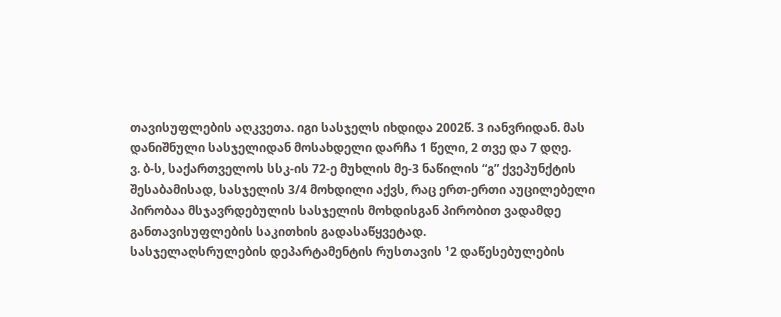თავისუფლების აღკვეთა. იგი სასჯელს იხდიდა 2002წ. 3 იანვრიდან. მას დანიშნული სასჯელიდან მოსახდელი დარჩა 1 წელი, 2 თვე და 7 დღე.
ვ. ბ-ს, საქართველოს სსკ-ის 72-ე მუხლის მე-3 ნაწილის “გ” ქვეპუნქტის შესაბამისად, სასჯელის 3/4 მოხდილი აქვს, რაც ერთ-ერთი აუცილებელი პირობაა მსჯავრდებულის სასჯელის მოხდისგან პირობით ვადამდე განთავისუფლების საკითხის გადასაწყვეტად.
სასჯელაღსრულების დეპარტამენტის რუსთავის ¹2 დაწესებულების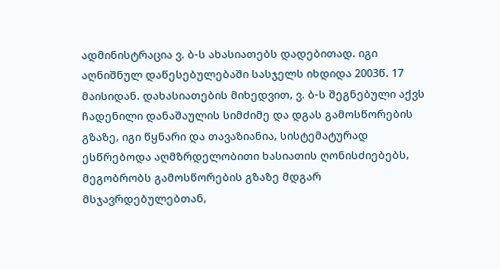ადმინისტრაცია ვ. ბ-ს ახასიათებს დადებითად. იგი აღნიშნულ დაწესებულებაში სასჯელს იხდიდა 2003წ. 17 მაისიდან. დახასიათების მიხედვით, ვ. ბ-ს შეგნებული აქვს ჩადენილი დანაშაულის სიმძიმე და დგას გამოსწორების გზაზე, იგი წყნარი და თავაზიანია, სისტემატურად ესწრებოდა აღმზრდელობითი ხასიათის ღონისძიებებს, მეგობრობს გამოსწორების გზაზე მდგარ მსჯავრდებულებთან,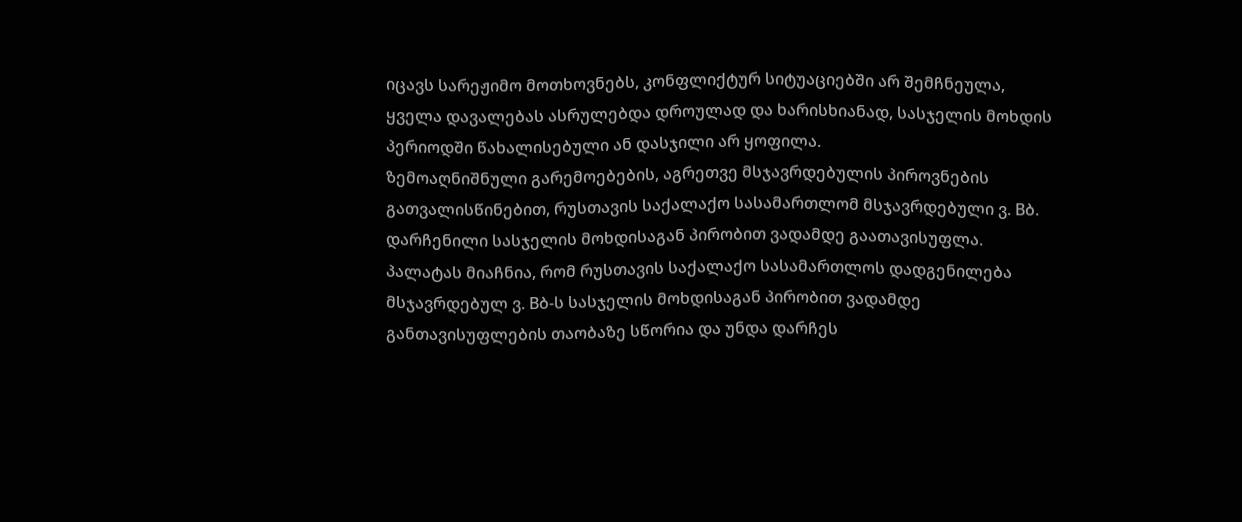იცავს სარეჟიმო მოთხოვნებს, კონფლიქტურ სიტუაციებში არ შემჩნეულა, ყველა დავალებას ასრულებდა დროულად და ხარისხიანად, სასჯელის მოხდის პერიოდში წახალისებული ან დასჯილი არ ყოფილა.
ზემოაღნიშნული გარემოებების, აგრეთვე მსჯავრდებულის პიროვნების გათვალისწინებით, რუსთავის საქალაქო სასამართლომ მსჯავრდებული ვ. Bბ. დარჩენილი სასჯელის მოხდისაგან პირობით ვადამდე გაათავისუფლა.
პალატას მიაჩნია, რომ რუსთავის საქალაქო სასამართლოს დადგენილება მსჯავრდებულ ვ. Bბ-ს სასჯელის მოხდისაგან პირობით ვადამდე განთავისუფლების თაობაზე სწორია და უნდა დარჩეს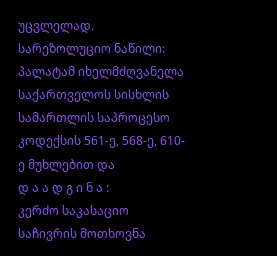უცვლელად.
სარეზოლუციო ნაწილი:
პალატამ იხელმძღვანელა საქართველოს სისხლის სამართლის საპროცესო კოდექსის 561-ე, 568-ე, 610-ე მუხლებით და
დ ა ა დ გ ი ნ ა :
კერძო საკასაციო საჩივრის მოთხოვნა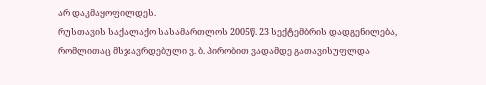არ დაკმაყოფილდეს.
რუსთავის საქალაქო სასამართლოს 2005წ. 23 სექტემბრის დადგენილება, რომლითაც მსჯავრდებული ვ. ბ. პირობით ვადამდე გათავისუფლდა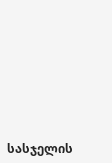სასჯელის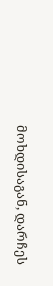მოხდისაგან, დარჩეს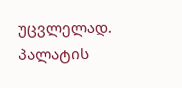უცვლელად.
პალატის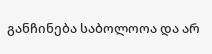განჩინება საბოლოოა და არ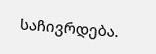საჩივრდება.